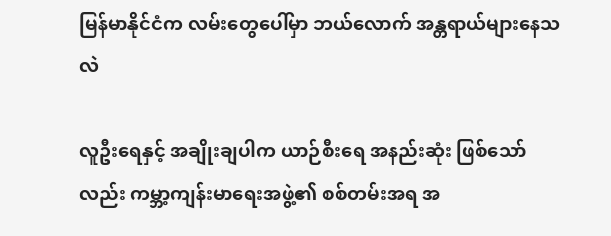မြန်မာနိုင်ငံက လမ်းတွေပေါ်မှာ ဘယ်လောက် အန္တရာယ်များနေသလဲ

လူဦးရေနှင့် အချိုးချပါက ယာဉ်စီးရေ အနည်းဆုံး ဖြစ်သော်လည်း ကမ္ဘာ့ကျန်းမာရေးအဖွဲ့၏ စစ်တမ်းအရ အ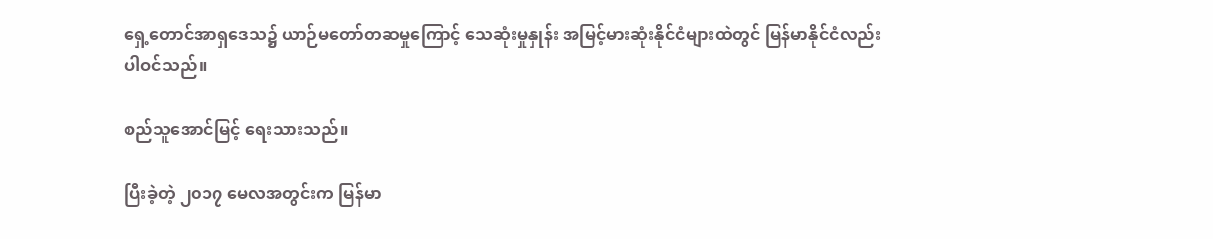ရှေ့တောင်အာရှဒေသ၌ ယာဉ်မတော်တဆမှုကြောင့် သေဆုံးမှုနှုန်း အမြင့်မားဆုံးနိုင်ငံများထဲတွင် မြန်မာနိုင်ငံလည်း ပါဝင်သည်။

စည်သူအောင်မြင့် ရေးသားသည်။

ပြီးခဲ့တဲ့ ၂၀၁၇ မေလအတွင်းက မြန်မာ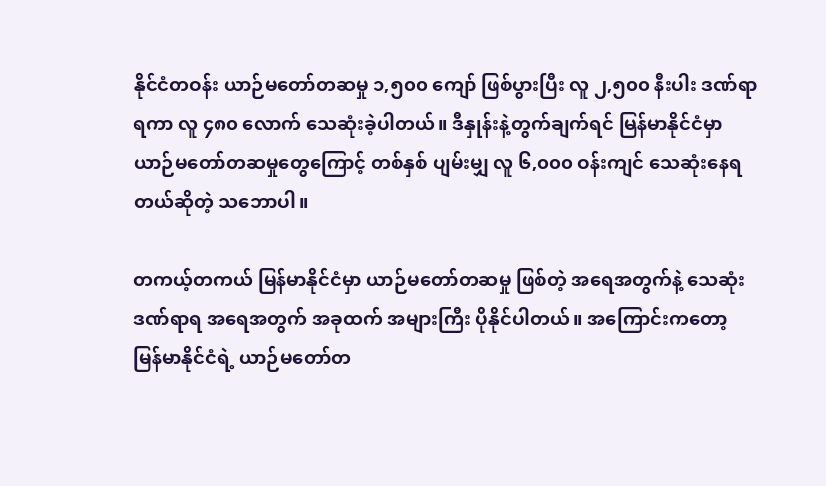နိုင်ငံတဝန်း ယာဉ်မတော်တဆမှု ၁,၅၀၀ ကျော် ဖြစ်ပွားပြီး လူ ၂,၅၀၀ နီးပါး ဒဏ်ရာရကာ လူ ၄၈၀ လောက် သေဆုံးခဲ့ပါတယ်။ ဒီနှုန်းနဲ့တွက်ချက်ရင် မြန်မာနိုင်ငံမှာ ယာဉ်မတော်တဆမှုတွေကြောင့် တစ်နှစ် ပျမ်းမျှ လူ ၆,၀၀၀ ဝန်းကျင် သေဆုံးနေရတယ်ဆိုတဲ့ သဘောပါ။

တကယ့်တကယ် မြန်မာနိုင်ငံမှာ ယာဉ်မတော်တဆမှု ဖြစ်တဲ့ အရေအတွက်နဲ့ သေဆုံးဒဏ်ရာရ အရေအတွက် အခုထက် အများကြီး ပိုနိုင်ပါတယ်။ အကြောင်းကတော့ မြန်မာနိုင်ငံရဲ့ ယာဉ်မတော်တ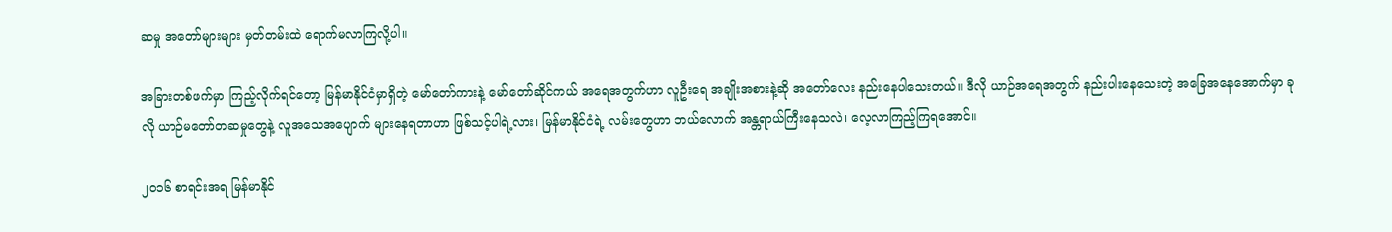ဆမှု အတော်များများ မှတ်တမ်းထဲ ရောက်မလာကြလို့ပါ။

အခြားတစ်ဖက်မှာ ကြည့်လိုက်ရင်တော့ မြန်မာနိုင်ငံမှာရှိတဲ့ မော်တော်ကားနဲ့ မော်တော်ဆိုင်ကယ် အရေအတွက်ဟာ လူဦးရေ အချိုးအစားနဲ့ဆို အတော်လေး နည်းနေပါသေးတယ်။ ဒီလို ယာဉ်အရေအတွက် နည်းပါးနေသေးတဲ့ အခြေအနေအောက်မှာ ခုလို ယာဉ်မတော်တဆမှုတွေနဲ့ လူအသေအပျောက် များနေရတာဟာ ဖြစ်သင့်ပါရဲ့လား၊ မြန်မာနိုင်ငံရဲ့ လမ်းတွေဟာ ဘယ်လောက် အန္တရာယ်ကြီးနေသလဲ၊ လေ့လာကြည့်ကြရအောင်။

၂၀၁၆ စာရင်းအရ မြန်မာနိုင်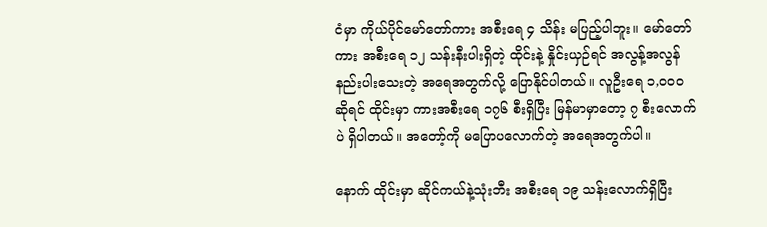ငံမှာ ကိုယ်ပိုင်မော်တော်ကား အစီးရေ ၄ သိန်း မပြည့်ပါဘူး။ မော်တော်ကား အစီးရေ ၁၂ သန်းနီးပါးရှိတဲ့ ထိုင်းနဲ့ နှိုင်းယှဉ်ရင် အလွန့်အလွန် နည်းပါးသေးတဲ့ အရေအတွက်လို့ ပြောနိုင်ပါတယ်။ လူဦးရေ ၁,၀၀၀ ဆိုရင် ထိုင်းမှာ ကားအစီးရေ ၁၇၆ စီးရှိပြီး မြန်မာမှာတော့ ၇ စီးလောက်ပဲ ရှိပါတယ်။ အတော့်ကို မပြောပလောက်တဲ့ အရေအတွက်ပါ။

နောက် ထိုင်းမှာ ဆိုင်ကယ်နဲ့သုံးဘီး အစီးရေ ၁၉ သန်းလောက်ရှိပြီး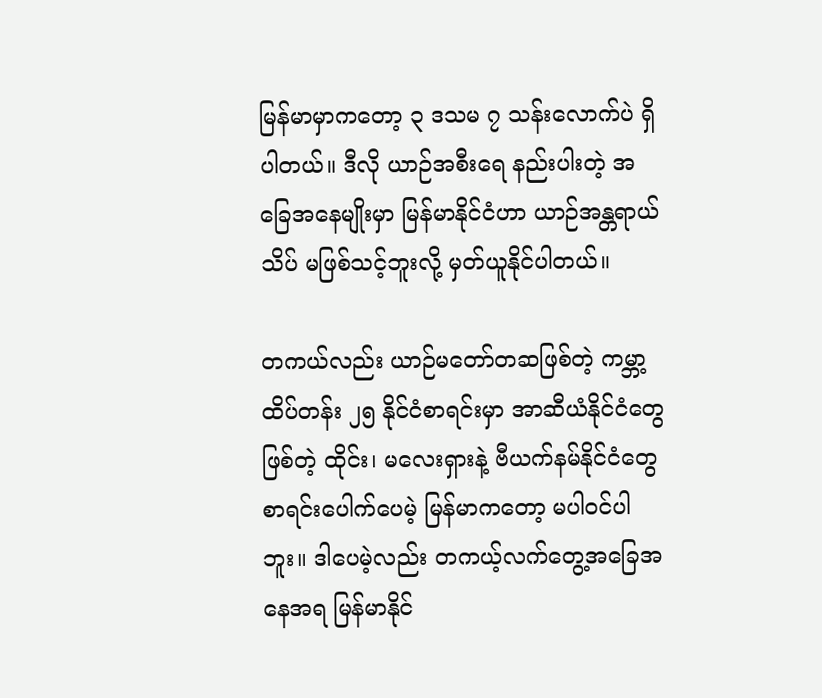မြန်မာမှာကတော့ ၃ ဒသမ ၇ သန်းလောက်ပဲ ရှိပါတယ်။ ဒီလို ယာဉ်အစီးရေ နည်းပါးတဲ့ အခြေအနေမျိုးမှာ မြန်မာနိုင်ငံဟာ ယာဉ်အန္တရာယ် သိပ် မဖြစ်သင့်ဘူးလို့ မှတ်ယူနိုင်ပါတယ်။

တကယ်လည်း ယာဉ်မတော်တဆဖြစ်တဲ့ ကမ္ဘာ့ထိပ်တန်း ၂၅ နိုင်ငံစာရင်းမှာ အာဆီယံနိုင်ငံတွေဖြစ်တဲ့ ထိုင်း၊ မလေးရှားနဲ့ ဗီယက်နမ်နိုင်ငံတွေ စာရင်းပေါက်ပေမဲ့ မြန်မာကတော့ မပါဝင်ပါဘူး။ ဒါပေမဲ့လည်း တကယ့်လက်တွေ့အခြေအနေအရ မြန်မာနိုင်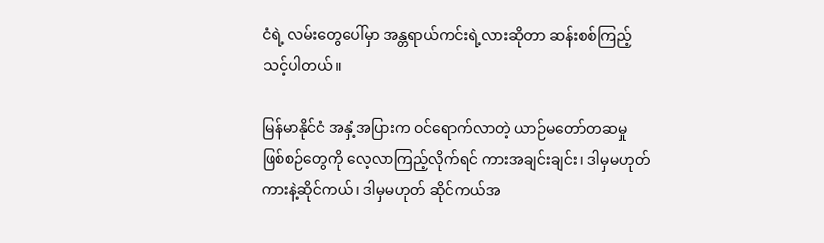ငံရဲ့ လမ်းတွေပေါ်မှာ အန္တရာယ်ကင်းရဲ့လားဆိုတာ ဆန်းစစ်ကြည့်သင့်ပါတယ်။

မြန်မာနိုင်ငံ အနှံ့အပြားက ဝင်ရောက်လာတဲ့ ယာဉ်မတော်တဆမှု ဖြစ်စဉ်တွေကို လေ့လာကြည့်လိုက်ရင် ကားအချင်းချင်း၊ ဒါမှမဟုတ် ကားနဲ့ဆိုင်ကယ်၊ ဒါမှမဟုတ် ဆိုင်ကယ်အ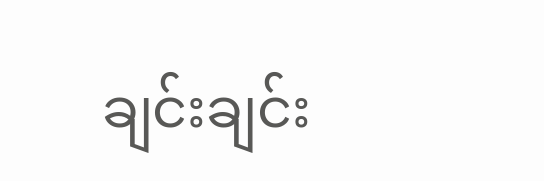ချင်းချင်း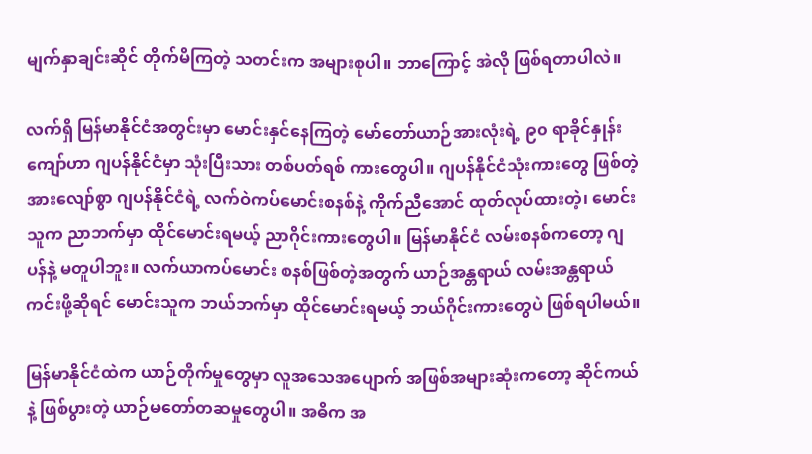မျက်နှာချင်းဆိုင် တိုက်မိကြတဲ့ သတင်းက အများစုပါ။ ဘာကြောင့် အဲလို ဖြစ်ရတာပါလဲ။

လက်ရှိ မြန်မာနိုင်ငံအတွင်းမှာ မောင်းနှင်နေကြတဲ့ မော်တော်ယာဉ်အားလုံးရဲ့ ၉၀ ရာခိုင်နှုန်းကျော်ဟာ ဂျပန်နိုင်ငံမှာ သုံးပြီးသား တစ်ပတ်ရစ် ကားတွေပါ။ ဂျပန်နိုင်ငံသုံးကားတွေ ဖြစ်တဲ့အားလျော်စွာ ဂျပန်နိုင်ငံရဲ့ လက်ဝဲကပ်မောင်းစနစ်နဲ့ ကိုက်ညီအောင် ထုတ်လုပ်ထားတဲ့၊ မောင်းသူက ညာဘက်မှာ ထိုင်မောင်းရမယ့် ညာဂိုင်းကားတွေပါ။ မြန်မာနိုင်ငံ လမ်းစနစ်ကတော့ ဂျပန်နဲ့ မတူပါဘူး။ လက်ယာကပ်မောင်း စနစ်ဖြစ်တဲ့အတွက် ယာဉ်အန္တရာယ် လမ်းအန္တရာယ်ကင်းဖို့ဆိုရင် မောင်းသူက ဘယ်ဘက်မှာ ထိုင်မောင်းရမယ့် ဘယ်ဂိုင်းကားတွေပဲ ဖြစ်ရပါမယ်။

မြန်မာနိုင်ငံထဲက ယာဉ်တိုက်မှုတွေမှာ လူအသေအပျောက် အဖြစ်အများဆုံးကတော့ ဆိုင်ကယ်နဲ့ ဖြစ်ပွားတဲ့ ယာဉ်မတော်တဆမှုတွေပါ။ အဓိက အ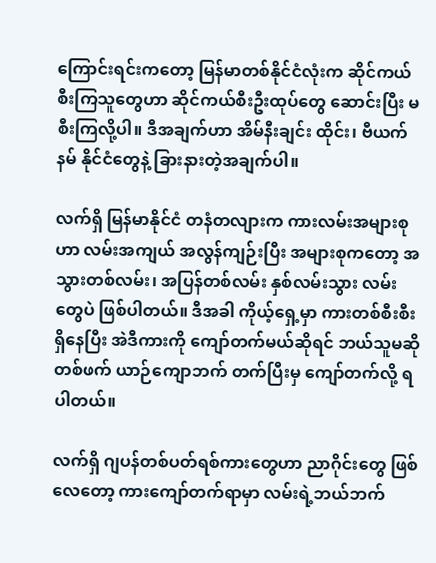ကြောင်းရင်းကတော့ မြန်မာတစ်နိုင်ငံလုံးက ဆိုင်ကယ် စီးကြသူတွေဟာ ဆိုင်ကယ်စီးဦးထုပ်တွေ ဆောင်းပြီး မစီးကြလို့ပါ။ ဒီအချက်ဟာ အိမ်နီးချင်း ထိုင်း၊ ဗီယက်နမ် နိုင်ငံတွေနဲ့ ခြားနားတဲ့အချက်ပါ။

လက်ရှိ မြန်မာနိုင်ငံ တနံတလျားက ကားလမ်းအများစုဟာ လမ်းအကျယ် အလွန်ကျဉ်းပြီး အများစုကတော့ အသွားတစ်လမ်း၊ အပြန်တစ်လမ်း နှစ်လမ်းသွား လမ်းတွေပဲ ဖြစ်ပါတယ်။ ဒီအခါ ကိုယ့်ရှေ့မှာ ကားတစ်စီးစီး ရှိနေပြီး အဲဒီကားကို ကျော်တက်မယ်ဆိုရင် ဘယ်သူမဆို တစ်ဖက် ယာဉ်ကျောဘက် တက်ပြီးမှ ကျော်တက်လို့ ရပါတယ်။

လက်ရှိ ဂျပန်တစ်ပတ်ရစ်ကားတွေဟာ ညာဂိုင်းတွေ ဖြစ်လေတော့ ကားကျော်တက်ရာမှာ လမ်းရဲ့ဘယ်ဘက်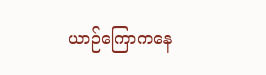ယာဉ်ကြောကနေ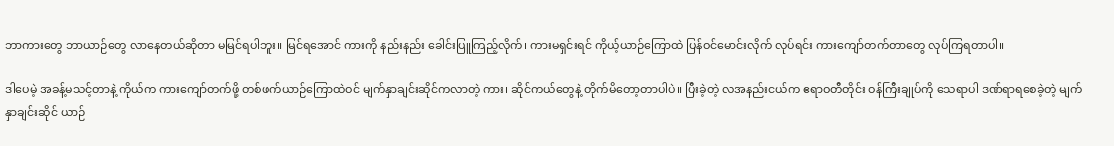ဘာကားတွေ ဘာယာဉ်တွေ လာနေတယ်ဆိုတာ မမြင်ရပါဘူး။ မြင်ရအောင် ကားကို နည်းနည်း ခေါင်းပြူကြည့်လိုက်၊ ကားမရှင်းရင် ကိုယ့်ယာဉ်ကြောထဲ ပြန်ဝင်မောင်းလိုက် လုပ်ရင်း ကားကျော်တက်တာတွေ လုပ်ကြရတာပါ။

ဒါပေမဲ့ အခန့်မသင့်တာနဲ့ ကိုယ်က ကားကျော်တက်ဖို့ တစ်ဖက်ယာဉ်ကြောထဲဝင် မျက်နှာချင်းဆိုင်ကလာတဲ့ ကား၊ ဆိုင်ကယ်တွေနဲ့ တိုက်မိတော့တာပါပဲ။ ပြီးခဲ့တဲ့ လအနည်းငယ်က ဧရာဝတီတိုင်း ဝန်ကြီးချုပ်ကို သေရာပါ ဒဏ်ရာရစေခဲ့တဲ့ မျက်နှာချင်းဆိုင် ယာဉ်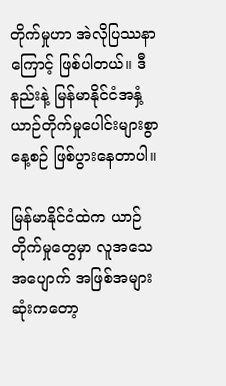တိုက်မှုဟာ အဲလိုပြဿနာကြောင့် ဖြစ်ပါတယ်။ ဒီနည်းနဲ့ မြန်မာနိုင်ငံအနှံ့ ယာဉ်တိုက်မှုပေါင်းများစွာ နေ့စဉ် ဖြစ်ပွားနေတာပါ။

မြန်မာနိုင်ငံထဲက ယာဉ်တိုက်မှုတွေမှာ လူအသေအပျောက် အဖြစ်အများဆုံးကတော့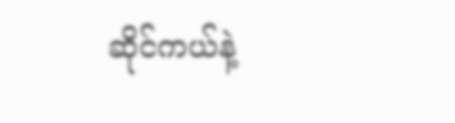ဆိုင်ကယ်နဲ့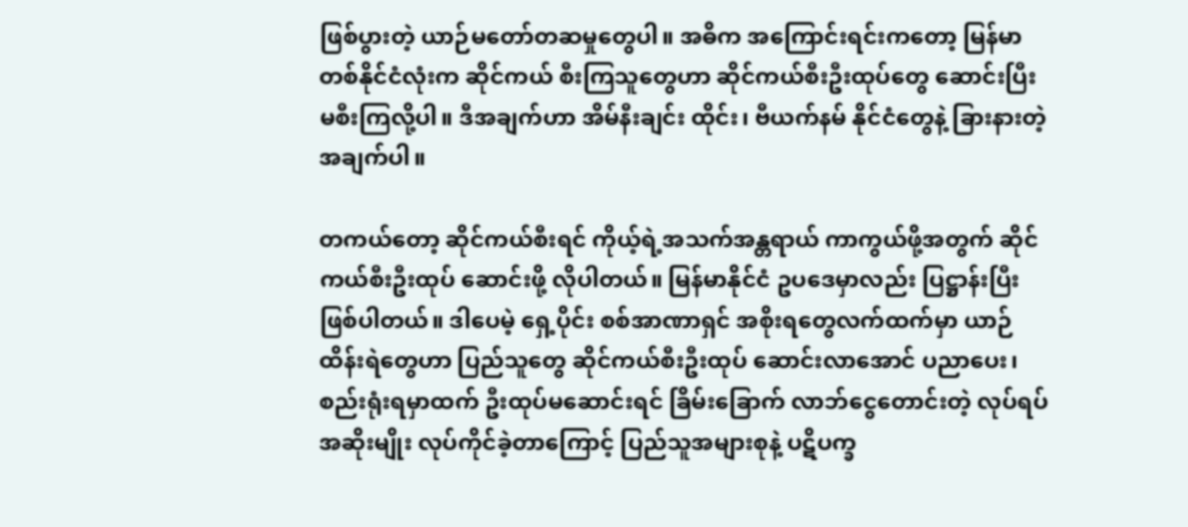ဖြစ်ပွားတဲ့ ယာဉ်မတော်တဆမှုတွေပါ။ အဓိက အကြောင်းရင်းကတော့ မြန်မာတစ်နိုင်ငံလုံးက ဆိုင်ကယ် စီးကြသူတွေဟာ ဆိုင်ကယ်စီးဦးထုပ်တွေ ဆောင်းပြီး မစီးကြလို့ပါ။ ဒီအချက်ဟာ အိမ်နီးချင်း ထိုင်း၊ ဗီယက်နမ် နိုင်ငံတွေနဲ့ ခြားနားတဲ့အချက်ပါ။

တကယ်တော့ ဆိုင်ကယ်စီးရင် ကိုယ့်ရဲ့အသက်အန္တရာယ် ကာကွယ်ဖို့အတွက် ဆိုင်ကယ်စီးဦးထုပ် ဆောင်းဖို့ လိုပါတယ်။ မြန်မာနိုင်ငံ ဥပဒေမှာလည်း ပြဋ္ဌာန်းပြီး ဖြစ်ပါတယ်။ ဒါပေမဲ့ ရှေ့ပိုင်း စစ်အာဏာရှင် အစိုးရတွေလက်ထက်မှာ ယာဉ်ထိန်းရဲတွေဟာ ပြည်သူတွေ ဆိုင်ကယ်စီးဦးထုပ် ဆောင်းလာအောင် ပညာပေး၊ စည်းရုံးရမှာထက် ဦးထုပ်မဆောင်းရင် ခြိမ်းခြောက် လာဘ်ငွေတောင်းတဲ့ လုပ်ရပ်အဆိုးမျိုး လုပ်ကိုင်ခဲ့တာကြောင့် ပြည်သူအများစုနဲ့ ပဋိပက္ခ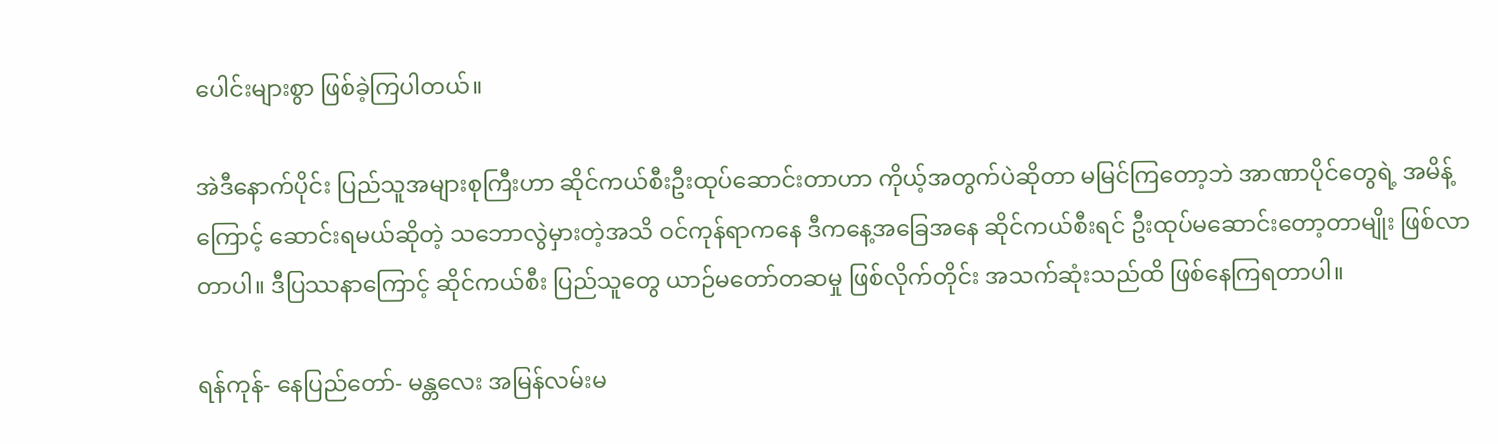ပေါင်းများစွာ ဖြစ်ခဲ့ကြပါတယ်။

အဲဒီနောက်ပိုင်း ပြည်သူအများစုကြီးဟာ ဆိုင်ကယ်စီးဦးထုပ်ဆောင်းတာဟာ ကိုယ့်အတွက်ပဲဆိုတာ မမြင်ကြတော့ဘဲ အာဏာပိုင်တွေရဲ့ အမိန့်ကြောင့် ဆောင်းရမယ်ဆိုတဲ့ သဘောလွဲမှားတဲ့အသိ ဝင်ကုန်ရာကနေ ဒီကနေ့အခြေအနေ ဆိုင်ကယ်စီးရင် ဦးထုပ်မဆောင်းတော့တာမျိုး ဖြစ်လာတာပါ။ ဒီပြဿနာကြောင့် ဆိုင်ကယ်စီး ပြည်သူတွေ ယာဉ်မတော်တဆမှု ဖြစ်လိုက်တိုင်း အသက်ဆုံးသည်ထိ ဖြစ်နေကြရတာပါ။

ရန်ကုန်- နေပြည်တော်- မန္တလေး အမြန်လမ်းမ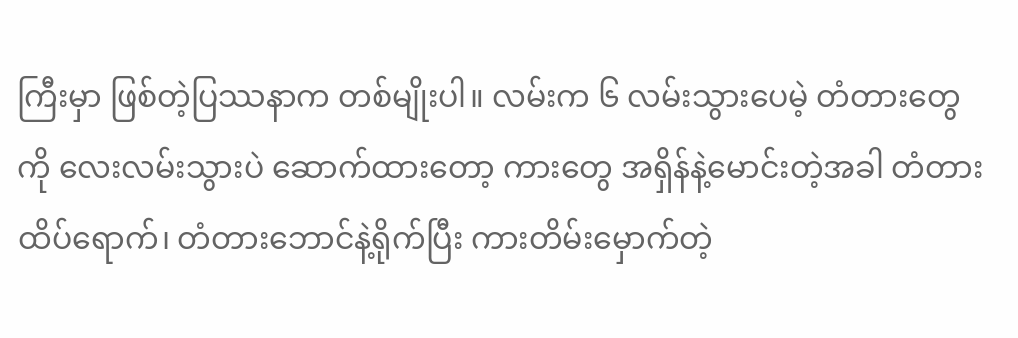ကြီးမှာ ဖြစ်တဲ့ပြဿနာက တစ်မျိုးပါ။ လမ်းက ၆ လမ်းသွားပေမဲ့ တံတားတွေကို လေးလမ်းသွားပဲ ဆောက်ထားတော့ ကားတွေ အရှိန်နဲ့မောင်းတဲ့အခါ တံတားထိပ်ရောက်၊ တံတားဘောင်နဲ့ရိုက်ပြီး ကားတိမ်းမှောက်တဲ့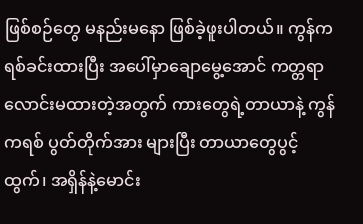ဖြစ်စဉ်တွေ မနည်းမနော ဖြစ်ခဲ့ဖူးပါတယ်။ ကွန်ကရစ်ခင်းထားပြီး အပေါ်မှာချောမွေ့အောင် ကတ္တရာ လောင်းမထားတဲ့အတွက် ကားတွေရဲ့တာယာနဲ့ ကွန်ကရစ် ပွတ်တိုက်အား များပြီး တာယာတွေပွင့်ထွက်၊ အရှိန်နဲ့မောင်း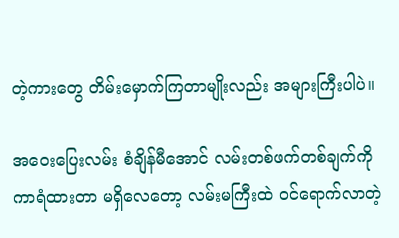တဲ့ကားတွေ တိမ်းမှောက်ကြတာမျိုးလည်း အများကြီးပါပဲ။

အဝေးပြေးလမ်း စံချိန်မီအောင် လမ်းတစ်ဖက်တစ်ချက်ကို ကာရံထားတာ မရှိလေတော့ လမ်းမကြီးထဲ ဝင်ရောက်လာတဲ့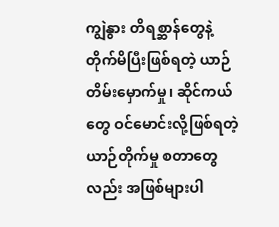ကျွဲနွား တိရစ္ဆာန်တွေနဲ့ တိုက်မိပြီးဖြစ်ရတဲ့ ယာဉ်တိမ်းမှောက်မှု၊ ဆိုင်ကယ်တွေ ဝင်မောင်းလို့ဖြစ်ရတဲ့ ယာဉ်တိုက်မှု စတာတွေလည်း အဖြစ်များပါ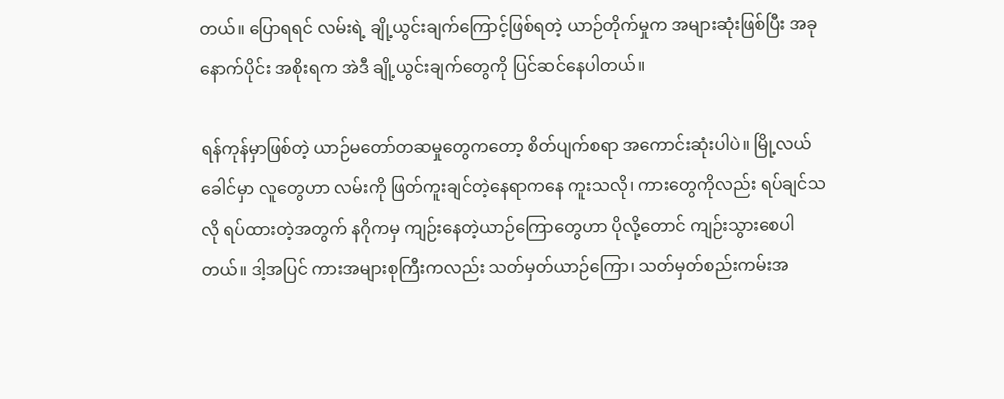တယ်။ ပြောရရင် လမ်းရဲ့ ချို့ယွင်းချက်ကြောင့်ဖြစ်ရတဲ့ ယာဉ်တိုက်မှုက အများဆုံးဖြစ်ပြီး အခုနောက်ပိုင်း အစိုးရက အဲဒီ ချို့ယွင်းချက်တွေကို ပြင်ဆင်နေပါတယ်။

ရန်ကုန်မှာဖြစ်တဲ့ ယာဉ်မတော်တဆမှုတွေကတော့ စိတ်ပျက်စရာ အကောင်းဆုံးပါပဲ။ မြို့လယ်ခေါင်မှာ လူတွေဟာ လမ်းကို ဖြတ်ကူးချင်တဲ့နေရာကနေ ကူးသလို၊ ကားတွေကိုလည်း ရပ်ချင်သလို ရပ်ထားတဲ့အတွက် နဂိုကမှ ကျဉ်းနေတဲ့ယာဉ်ကြောတွေဟာ ပိုလို့တောင် ကျဉ်းသွားစေပါတယ်။ ဒါ့အပြင် ကားအများစုကြီးကလည်း သတ်မှတ်ယာဉ်ကြော၊ သတ်မှတ်စည်းကမ်းအ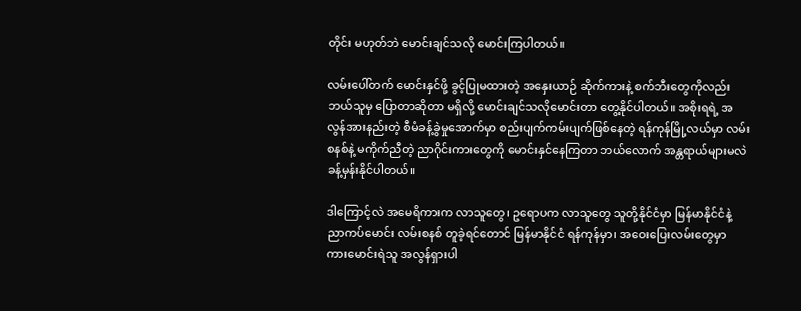တိုင်း မဟုတ်ဘဲ မောင်းချင်သလို မောင်းကြပါတယ်။

လမ်းပေါ်တက် မောင်းနှင်ဖို့ ခွင့်ပြုမထားတဲ့ အနှေးယာဉ် ဆိုက်ကားနဲ့ စက်ဘီးတွေကိုလည်း ဘယ်သူမှ ပြောတာဆိုတာ မရှိလို့ မောင်းချင်သလိုမောင်းတာ တွေ့နိုင်ပါတယ်။ အစိုးရရဲ့ အလွန်အားနည်းတဲ့ စီမံခန့်ခွဲမှုအောက်မှာ စည်းပျက်ကမ်းပျက်ဖြစ်နေတဲ့ ရန်ကုန်မြို့လယ်မှာ လမ်းစနစ်နဲ့ မကိုက်ညီတဲ့ ညာဂိုင်းကားတွေကို မောင်းနှင်နေကြတာ ဘယ်လောက် အန္တရာယ်များမလဲ ခန့်မှန်းနိုင်ပါတယ်။

ဒါကြောင့်လဲ အမေရိကားက လာသူတွေ၊ ဥရောပက လာသူတွေ သူတို့နိုင်ငံမှာ မြန်မာနိုင်ငံနဲ့ ညာကပ်မောင်း လမ်းစနစ် တူခဲ့ရင်တောင် မြန်မာနိုင်ငံ ရန်ကုန်မှာ၊ အဝေးပြေးလမ်းတွေမှာ ကားမောင်းရဲသူ အလွန်ရှားပါ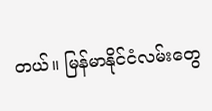တယ်။ မြန်မာနိုင်ငံလမ်းတွေ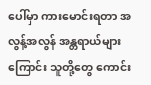ပေါ်မှာ ကားမောင်းရတာ အလွန့်အလွန် အန္တရာယ်များကြောင်း သူတို့တွေ ကောင်း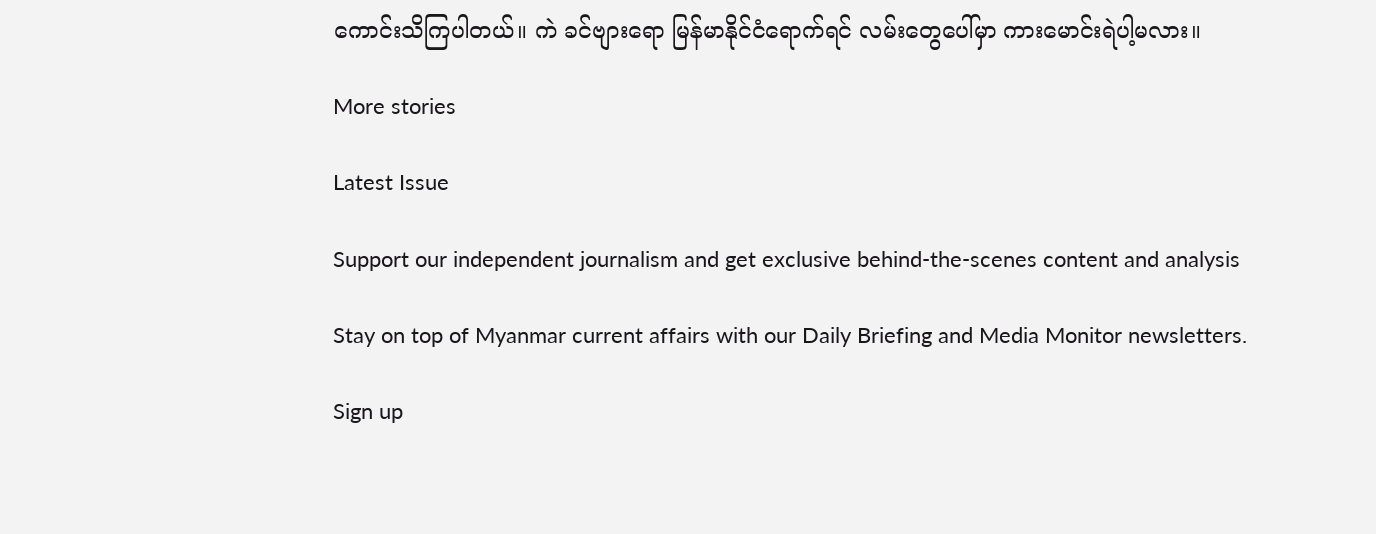ကောင်းသိကြပါတယ်။ ကဲ ခင်ဗျားရော မြန်မာနိုင်ငံရောက်ရင် လမ်းတွေပေါ်မှာ ကားမောင်းရဲပါ့မလား။

More stories

Latest Issue

Support our independent journalism and get exclusive behind-the-scenes content and analysis

Stay on top of Myanmar current affairs with our Daily Briefing and Media Monitor newsletters.

Sign up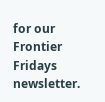for our Frontier Fridays newsletter.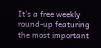It’s a free weekly round-up featuring the most important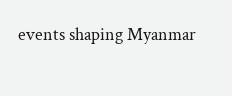events shaping Myanmar